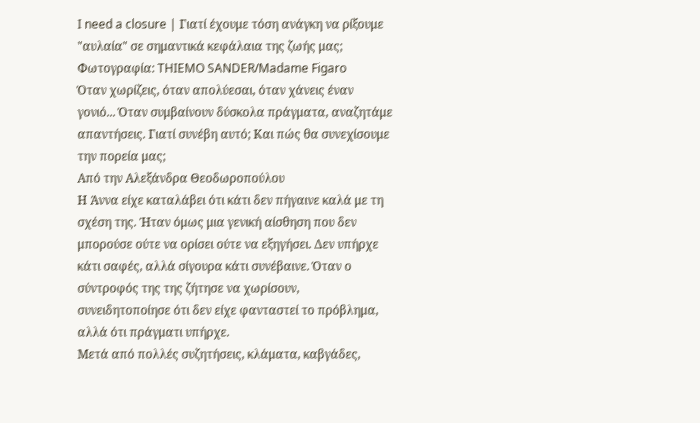I need a closure | Γιατί έχουμε τόση ανάγκη να ρίξουμε "αυλαία" σε σημαντικά κεφάλαια της ζωής μας;
Φωτογραφία: THIEMO SANDER/Madame Figaro
Όταν χωρίζεις, όταν απολύεσαι, όταν χάνεις έναν γονιό... Όταν συμβαίνουν δύσκολα πράγματα, αναζητάμε απαντήσεις. Γιατί συνέβη αυτό; Και πώς θα συνεχίσουμε την πορεία μας;
Από την Αλεξάνδρα Θεοδωροπούλου
Η Άννα είχε καταλάβει ότι κάτι δεν πήγαινε καλά με τη σχέση της. Ήταν όμως μια γενική αίσθηση που δεν μπορούσε ούτε να ορίσει ούτε να εξηγήσει. Δεν υπήρχε κάτι σαφές, αλλά σίγουρα κάτι συνέβαινε. Όταν ο σύντροφός της της ζήτησε να χωρίσουν, συνειδητοποίησε ότι δεν είχε φανταστεί το πρόβλημα, αλλά ότι πράγματι υπήρχε.
Μετά από πολλές συζητήσεις, κλάματα, καβγάδες,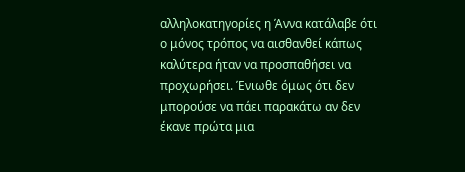αλληλοκατηγορίες η Άννα κατάλαβε ότι ο μόνος τρόπος να αισθανθεί κάπως καλύτερα ήταν να προσπαθήσει να προχωρήσει. Ένιωθε όμως ότι δεν μπορούσε να πάει παρακάτω αν δεν έκανε πρώτα μια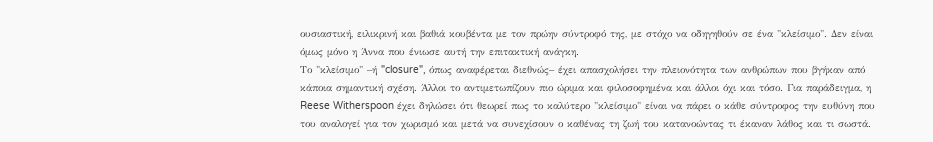ουσιαστική, ειλικρινή και βαθιά κουβέντα με τον πρώην σύντροφό της, με στόχο να οδηγηθούν σε ένα "κλείσιμο". Δεν είναι όμως μόνο η Άννα που ένιωσε αυτή την επιτακτική ανάγκη.
Το "κλείσιμο" –ή "closure", όπως αναφέρεται διεθνώς– έχει απασχολήσει την πλειονότητα των ανθρώπων που βγήκαν από κάποια σημαντική σχέση. Άλλοι το αντιμετωπίζουν πιο ώριμα και φιλοσοφημένα και άλλοι όχι και τόσο. Για παράδειγμα, η Reese Witherspoon έχει δηλώσει ότι θεωρεί πως το καλύτερο "κλείσιμο" είναι να πάρει ο κάθε σύντροφος την ευθύνη που του αναλογεί για τον χωρισμό και μετά να συνεχίσουν ο καθένας τη ζωή του κατανοώντας τι έκαναν λάθος και τι σωστά.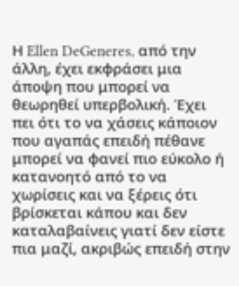Η Ellen DeGeneres, από την άλλη, έχει εκφράσει μια άποψη που μπορεί να θεωρηθεί υπερβολική. Έχει πει ότι το να χάσεις κάποιον που αγαπάς επειδή πέθανε μπορεί να φανεί πιο εύκολο ή κατανοητό από το να χωρίσεις και να ξέρεις ότι βρίσκεται κάπου και δεν καταλαβαίνεις γιατί δεν είστε πια μαζί, ακριβώς επειδή στην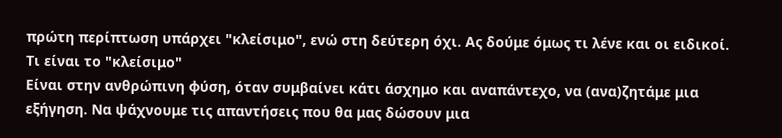πρώτη περίπτωση υπάρχει "κλείσιμο", ενώ στη δεύτερη όχι. Ας δούμε όμως τι λένε και οι ειδικοί.
Τι είναι το "κλείσιμο"
Είναι στην ανθρώπινη φύση, όταν συμβαίνει κάτι άσχημο και αναπάντεχο, να (ανα)ζητάμε μια εξήγηση. Να ψάχνουμε τις απαντήσεις που θα μας δώσουν μια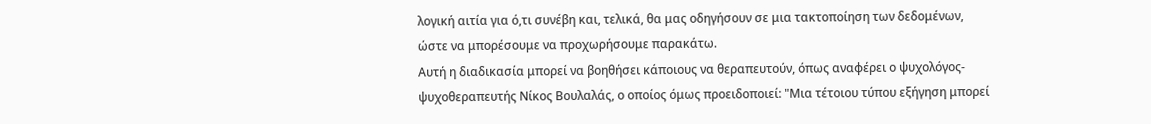λογική αιτία για ό,τι συνέβη και, τελικά, θα μας οδηγήσουν σε μια τακτοποίηση των δεδομένων, ώστε να μπορέσουμε να προχωρήσουμε παρακάτω.
Αυτή η διαδικασία μπορεί να βοηθήσει κάποιους να θεραπευτούν, όπως αναφέρει ο ψυχολόγος-ψυχοθεραπευτής Νίκος Βουλαλάς, ο οποίος όμως προειδοποιεί: "Μια τέτοιου τύπου εξήγηση μπορεί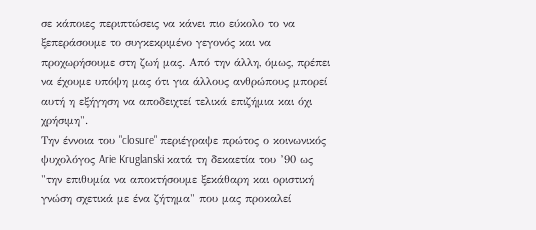σε κάποιες περιπτώσεις να κάνει πιο εύκολο το να ξεπεράσουμε το συγκεκριμένο γεγονός και να προχωρήσουμε στη ζωή μας. Από την άλλη, όμως, πρέπει να έχουμε υπόψη μας ότι για άλλους ανθρώπους μπορεί αυτή η εξήγηση να αποδειχτεί τελικά επιζήμια και όχι χρήσιμη".
Την έννοια του "closure" περιέγραψε πρώτος ο κοινωνικός ψυχολόγος Arie Kruglanski κατά τη δεκαετία του ’90 ως "την επιθυμία να αποκτήσουμε ξεκάθαρη και οριστική γνώση σχετικά με ένα ζήτημα" που μας προκαλεί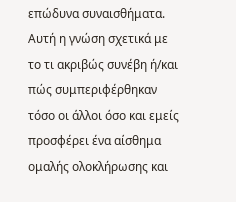επώδυνα συναισθήματα. Αυτή η γνώση σχετικά με το τι ακριβώς συνέβη ή/και πώς συμπεριφέρθηκαν τόσο οι άλλοι όσο και εμείς προσφέρει ένα αίσθημα ομαλής ολοκλήρωσης και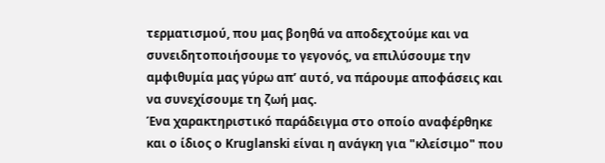τερματισμού, που μας βοηθά να αποδεχτούμε και να συνειδητοποιήσουμε το γεγονός, να επιλύσουμε την αμφιθυμία μας γύρω απ’ αυτό, να πάρουμε αποφάσεις και να συνεχίσουμε τη ζωή μας.
Ένα χαρακτηριστικό παράδειγμα στο οποίο αναφέρθηκε και ο ίδιος ο Kruglanski είναι η ανάγκη για "κλείσιμο" που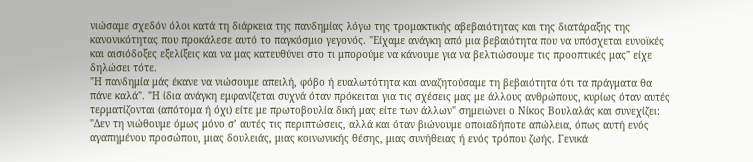νιώσαμε σχεδόν όλοι κατά τη διάρκεια της πανδημίας λόγω της τρομακτικής αβεβαιότητας και της διατάραξης της κανονικότητας που προκάλεσε αυτό το παγκόσμιο γεγονός. "Είχαμε ανάγκη από μια βεβαιότητα που να υπόσχεται ευνοϊκές και αισιόδοξες εξελίξεις και να μας κατευθύνει στο τι μπορούμε να κάνουμε για να βελτιώσουμε τις προοπτικές μας" είχε δηλώσει τότε.
"Η πανδημία μάς έκανε να νιώσουμε απειλή, φόβο ή ευαλωτότητα και αναζητούσαμε τη βεβαιότητα ότι τα πράγματα θα πάνε καλά". "Η ίδια ανάγκη εμφανίζεται συχνά όταν πρόκειται για τις σχέσεις μας με άλλους ανθρώπους, κυρίως όταν αυτές τερματίζονται (απότομα ή όχι) είτε με πρωτοβουλία δική μας είτε των άλλων" σημειώνει ο Νίκος Βουλαλάς και συνεχίζει: "Δεν τη νιώθουμε όμως μόνο σ’ αυτές τις περιπτώσεις, αλλά και όταν βιώνουμε οποιαδήποτε απώλεια, όπως αυτή ενός αγαπημένου προσώπου, μιας δουλειάς, μιας κοινωνικής θέσης, μιας συνήθειας ή ενός τρόπου ζωής. Γενικά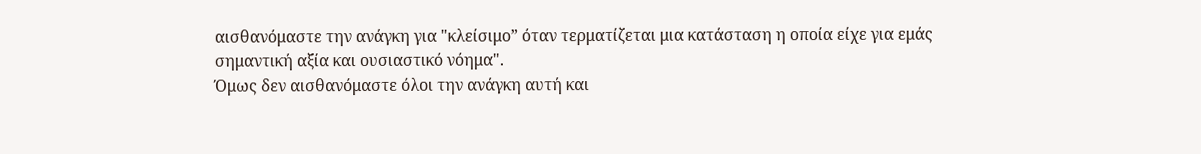αισθανόμαστε την ανάγκη για "κλείσιμο” όταν τερματίζεται μια κατάσταση η οποία είχε για εμάς σημαντική αξία και ουσιαστικό νόημα".
Όμως δεν αισθανόμαστε όλοι την ανάγκη αυτή και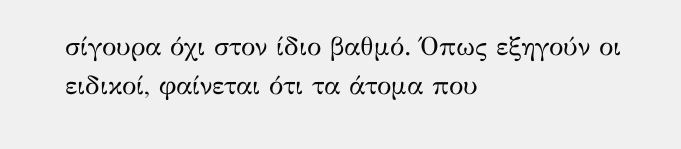σίγουρα όχι στον ίδιο βαθμό. Όπως εξηγούν οι ειδικοί, φαίνεται ότι τα άτομα που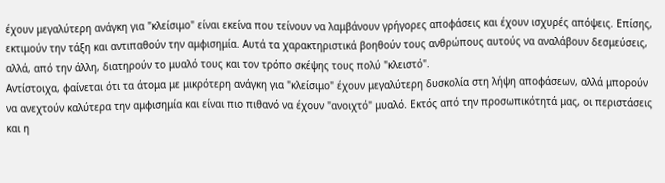έχουν μεγαλύτερη ανάγκη για "κλείσιμο" είναι εκείνα που τείνουν να λαμβάνουν γρήγορες αποφάσεις και έχουν ισχυρές απόψεις. Επίσης, εκτιμούν την τάξη και αντιπαθούν την αμφισημία. Αυτά τα χαρακτηριστικά βοηθούν τους ανθρώπους αυτούς να αναλάβουν δεσμεύσεις, αλλά, από την άλλη, διατηρούν το μυαλό τους και τον τρόπο σκέψης τους πολύ "κλειστό".
Αντίστοιχα, φαίνεται ότι τα άτομα με μικρότερη ανάγκη για "κλείσιμο" έχουν μεγαλύτερη δυσκολία στη λήψη αποφάσεων, αλλά μπορούν να ανεχτούν καλύτερα την αμφισημία και είναι πιο πιθανό να έχουν "ανοιχτό" μυαλό. Εκτός από την προσωπικότητά μας, οι περιστάσεις και η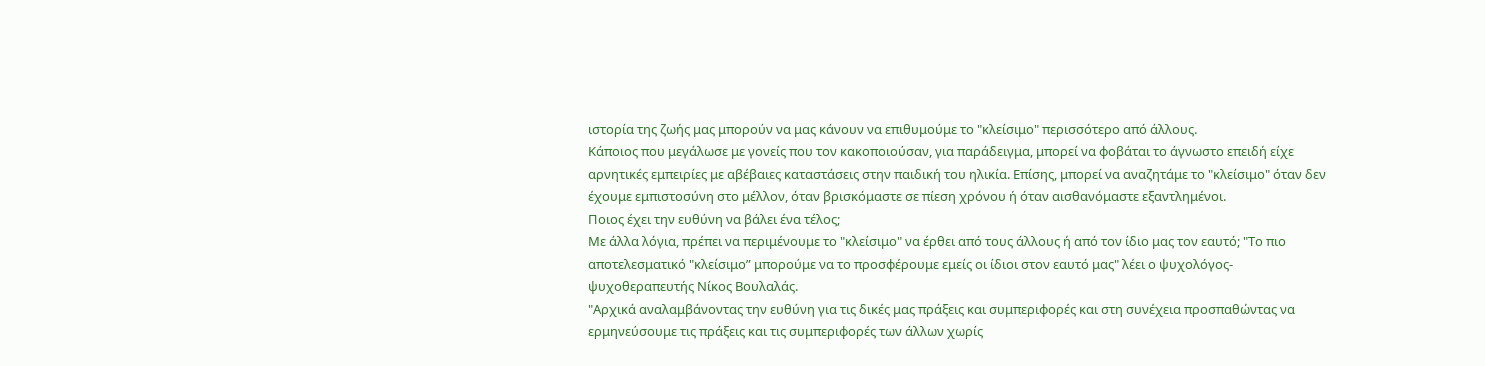ιστορία της ζωής μας μπορούν να μας κάνουν να επιθυμούμε το "κλείσιμο" περισσότερο από άλλους.
Κάποιος που μεγάλωσε με γονείς που τον κακοποιούσαν, για παράδειγμα, μπορεί να φοβάται το άγνωστο επειδή είχε αρνητικές εμπειρίες με αβέβαιες καταστάσεις στην παιδική του ηλικία. Επίσης, μπορεί να αναζητάμε το "κλείσιμο" όταν δεν έχουμε εμπιστοσύνη στο μέλλον, όταν βρισκόμαστε σε πίεση χρόνου ή όταν αισθανόμαστε εξαντλημένοι.
Ποιος έχει την ευθύνη να βάλει ένα τέλος;
Με άλλα λόγια, πρέπει να περιμένουμε το "κλείσιμο" να έρθει από τους άλλους ή από τον ίδιο μας τον εαυτό; "Το πιο αποτελεσματικό "κλείσιμο” μπορούμε να το προσφέρουμε εμείς οι ίδιοι στον εαυτό μας" λέει ο ψυχολόγος-ψυχοθεραπευτής Νίκος Βουλαλάς.
"Αρχικά αναλαμβάνοντας την ευθύνη για τις δικές μας πράξεις και συμπεριφορές και στη συνέχεια προσπαθώντας να ερμηνεύσουμε τις πράξεις και τις συμπεριφορές των άλλων χωρίς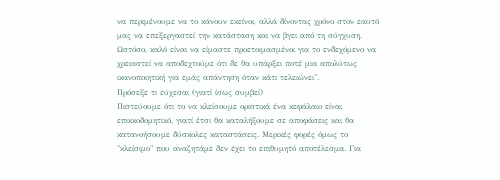να περιμένουμε να το κάνουν εκείνοι, αλλά δίνοντας χρόνο στον εαυτό μας να επεξεργαστεί την κατάσταση και να βγει από τη σύγχυση. Ωστόσο, καλό είναι να είμαστε προετοιμασμένοι για το ενδεχόμενο να χρειαστεί να αποδεχτούμε ότι δε θα υπάρξει ποτέ μια απολύτως ικανοποιητική για εμάς απάντηση όταν κάτι τελειώνει".
Πρόσεξε τι εύχεσαι (γιατί ίσως συμβεί)
Πιστεύουμε ότι το να κλείσουμε οριστικά ένα κεφάλαιο είναι εποικοδομητικό, γιατί έτσι θα καταλήξουμε σε αποφάσεις και θα κατανοήσουμε δύσκολες καταστάσεις. Μερικές φορές όμως το "κλείσιμο" που αναζητάμε δεν έχει το επιθυμητό αποτέλεσμα. Για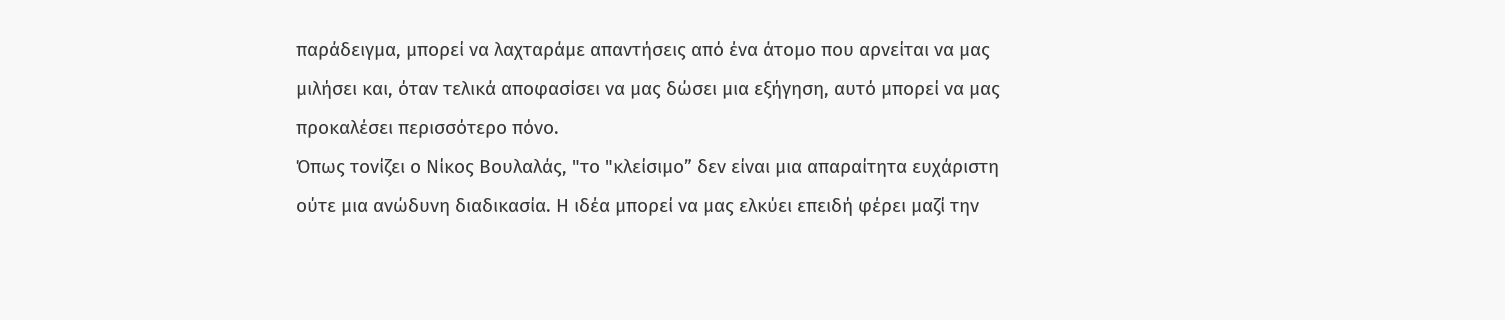παράδειγμα, μπορεί να λαχταράμε απαντήσεις από ένα άτομο που αρνείται να μας μιλήσει και, όταν τελικά αποφασίσει να μας δώσει μια εξήγηση, αυτό μπορεί να μας προκαλέσει περισσότερο πόνο.
Όπως τονίζει ο Νίκος Βουλαλάς, "το "κλείσιμο” δεν είναι μια απαραίτητα ευχάριστη ούτε μια ανώδυνη διαδικασία. Η ιδέα μπορεί να μας ελκύει επειδή φέρει μαζί την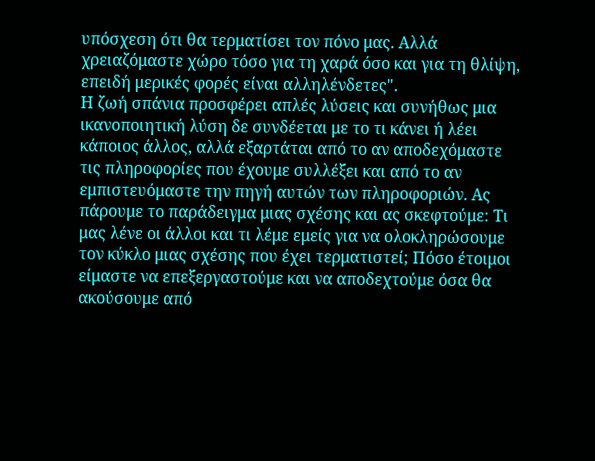υπόσχεση ότι θα τερματίσει τον πόνο μας. Αλλά χρειαζόμαστε χώρο τόσο για τη χαρά όσο και για τη θλίψη, επειδή μερικές φορές είναι αλληλένδετες".
Η ζωή σπάνια προσφέρει απλές λύσεις και συνήθως μια ικανοποιητική λύση δε συνδέεται με το τι κάνει ή λέει κάποιος άλλος, αλλά εξαρτάται από το αν αποδεχόμαστε τις πληροφορίες που έχουμε συλλέξει και από το αν εμπιστευόμαστε την πηγή αυτών των πληροφοριών. Ας πάρουμε το παράδειγμα μιας σχέσης και ας σκεφτούμε: Τι μας λένε οι άλλοι και τι λέμε εμείς για να ολοκληρώσουμε τον κύκλο μιας σχέσης που έχει τερματιστεί; Πόσο έτοιμοι είμαστε να επεξεργαστούμε και να αποδεχτούμε όσα θα ακούσουμε από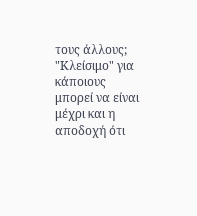τους άλλους;
"Κλείσιμο" για κάποιους μπορεί να είναι μέχρι και η αποδοχή ότι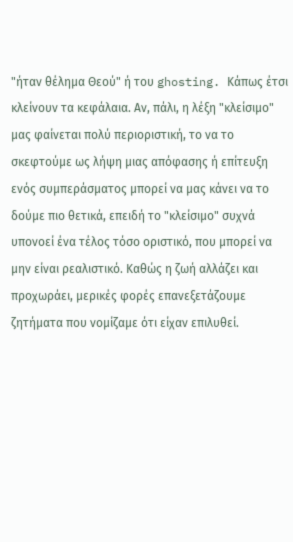"ήταν θέλημα Θεού" ή του ghosting. Κάπως έτσι κλείνουν τα κεφάλαια. Αν, πάλι, η λέξη "κλείσιμο" μας φαίνεται πολύ περιοριστική, το να το σκεφτούμε ως λήψη μιας απόφασης ή επίτευξη ενός συμπεράσματος μπορεί να μας κάνει να το δούμε πιο θετικά, επειδή το "κλείσιμο" συχνά υπονοεί ένα τέλος τόσο οριστικό, που μπορεί να μην είναι ρεαλιστικό. Καθώς η ζωή αλλάζει και προχωράει, μερικές φορές επανεξετάζουμε ζητήματα που νομίζαμε ότι είχαν επιλυθεί.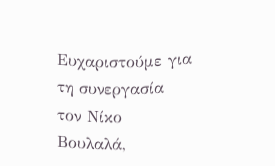Ευχαριστούμε για τη συνεργασία τον Νίκο Βουλαλά,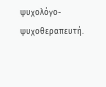ψυχολόγο-ψυχοθεραπευτή.